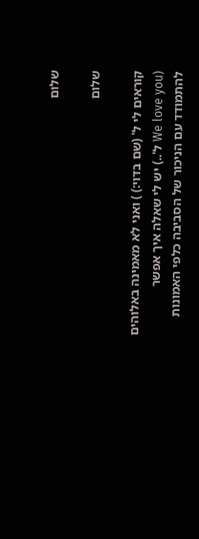שלום

שלום

קוראים לי ל' (שם בדוי:) ) ואני לא מאמינה באלוהים (We love you ל'..) יש לי שאלה איך אפשר להתמודד עם הניכור של הסביבה כלפי האמונות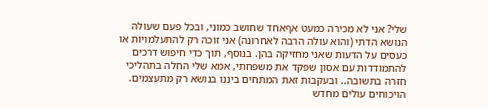שלי? אני לא מכירה כמעט אףאחד שחושב כמוני, ובכל פעם שעולה הנושא הדתי (והוא עולה הרבה לאחרונה) אני זוכה רק להתעלמויות או כעסים על הדעות שאני מחזיקה בהן. בנוסף, תוך כדי חיפוש דרכים להתמודדות עם אסון שפקד את משפחתי, אמא שלי החלה בתהליכי חזרה בתשובה.. ובעקבות זאת המתחים ביננו בנושא רק מתעצמים. הויכוחים עולים מחדש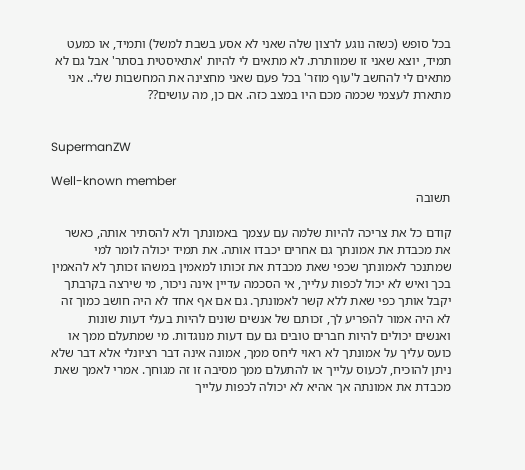בכל סופש (כשזה נוגע לרצון שלה שאני לא אסע בשבת למשל) ותמיד, או כמעט תמיד, יוצא שאני זו שמוותרת. לא מתאים לי להיות 'אתאיסטית בסתר' אבל גם לא מתאים לי להחשב ל'עוף מוזר' בכל פעם שאני מחצינה את המחשבות שלי.. אני מתארת לעצמי שכמה מכם היו במצב כזה. אם כן, מה עושים??


SupermanZW

Well-known member
תשובה

קודם כל את צריכה להיות שלמה עם עצמך באמונתך ולא להסתיר אותה, כאשר את מכבדת את אמונתך גם אחרים יכבדו אותה. את תמיד יכולה לומר למי שמתנכר לאמונתך שכפי שאת מכבדת את זכותו למאמין במשהו זכותך לא להאמין בכך ואיש לא יכול לכפות עלייך, אי הסכמה עדיין אינה ניכור, מי שירצה בקרבתך יקבל אותך כפי שאת ללא קשר לאמונתך. גם אם אף אחד לא היה חושב כמוך זה לא היה אמור להפריע לך, זכותם של אנשים שונים להיות בעלי דעות שונות ואנשים יכולים להיות חברים טובים גם עם דעות מנוגדות. מי שמתעלם ממך או כועס עליך על אמונתך לא ראוי ליחס ממך, אמונה אינה דבר רציונלי אלא דבר שלא ניתן להוכיח, לכעוס עלייך או להתעלם ממך מסיבה זו זה מגוחך. אמרי לאמך שאת מכבדת את אמונתה אך אהיא לא יכולה לכפות עלייך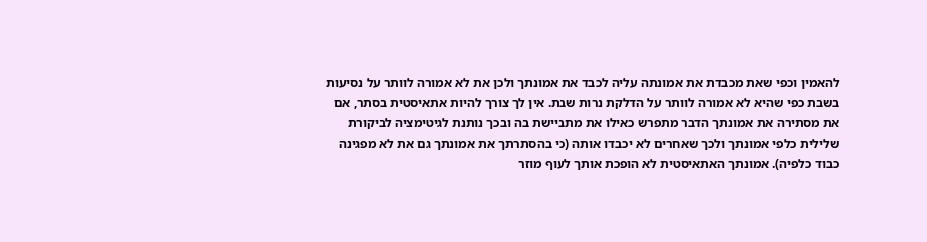להאמין וכפי שאת מכבדת את אמונתה עליה לכבד את אמונתך ולכן את לא אמורה לוותר על נסיעות בשבת כפי שהיא לא אמורה לוותר על הדלקת נרות שבת. אין לך צורך להיות אתאיסטית בסתר, אם את מסתירה את אמונתך הדבר מתפרש כאילו את מתביישת בה ובכך נותנת לגיטימציה לביקורת שלילית כלפי אמונתך ולכך שאחרים לא יכבדו אותה (כי בהסתרתך את אמונתך גם את לא מפגינה כבוד כלפיה). אמונתך האתאיסטית לא הופכת אותך לעוף מוזר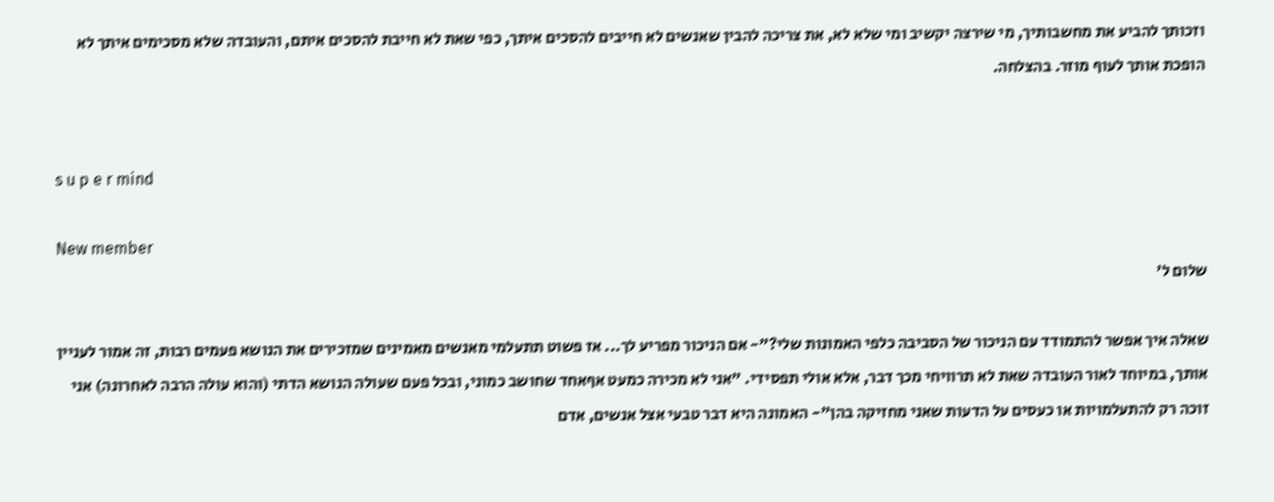וזכותך להביע את מחשבותיך, מי שירצה יקשיב ומי שלא לא, את צריכה להבין שאנשים לא חייבים להסכים איתך, כפי שאת לא חייבת להסכים איתם, והעובדה שלא מסכימים איתך לא הופכת אותך לעוף מוזר. בהצלחה.


s u p e r mind

New member
שלום ל'

שאלה איך אפשר להתמודד עם הניכור של הסביבה כלפי האמונות שלי?"- אם הניכור מפריע לך... אז פשוט תתעלמי מאנשים מאמינים שמזכירים את הנושא פעמים רבות, זה אמור לעניין אותך, במיוחד לאור העובדה שאת לא תרוויחי מכך דבר, אלא אולי תפסידי. "אני לא מכירה כמעט אףאחד שחושב כמוני, ובכל פעם שעולה הנושא הדתי (והוא עולה הרבה לאחרונה) אני זוכה רק להתעלמויות או כעסים על הדעות שאני מחזיקה בהן"- האמונה היא דבר טבעי אצל אנשים, אדם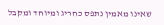שאינו מאמין נתפס כחריג ומיוחד ומקבל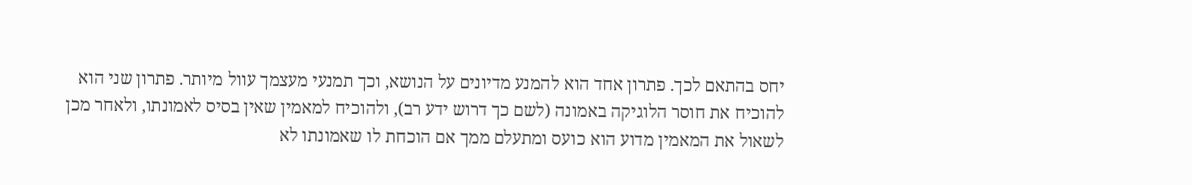יחס בהתאם לכך. פתרון אחד הוא להמנע מדיונים על הנושא, וכך תמנעי מעצמך עוול מיותר. פתרון שני הוא להוכיח את חוסר הלוגיקה באמונה (לשם כך דרוש ידע רב), ולהוכיח למאמין שאין בסיס לאמונתו, ולאחר מכן לשאול את המאמין מדוע הוא כועס ומתעלם ממך אם הוכחת לו שאמונתו לא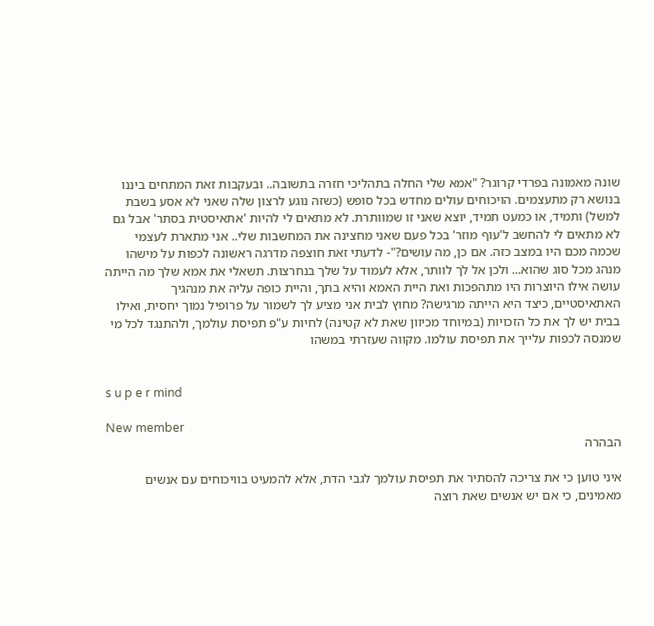שונה מאמונה בפרדי קרוגר? "אמא שלי החלה בתהליכי חזרה בתשובה.. ובעקבות זאת המתחים ביננו בנושא רק מתעצמים. הויכוחים עולים מחדש בכל סופש (כשזה נוגע לרצון שלה שאני לא אסע בשבת למשל) ותמיד, או כמעט תמיד, יוצא שאני זו שמוותרת. לא מתאים לי להיות 'אתאיסטית בסתר' אבל גם לא מתאים לי להחשב ל'עוף מוזר' בכל פעם שאני מחצינה את המחשבות שלי.. אני מתארת לעצמי שכמה מכם היו במצב כזה. אם כן, מה עושים?"- לדעתי זאת חוצפה מדרגה ראשונה לכפות על מישהו מנהג מכל סוג שהוא... ולכן אל לך לוותר, אלא לעמוד על שלך בנחרצות. תשאלי את אמא שלך מה הייתה עושה אילו היוצרות היו מתהפכות ואת היית האמא והיא בתך, והיית כופה עליה את מנהגיך האתאיסטיים, כיצד היא הייתה מרגישה? מחוץ לבית אני מציע לך לשמור על פרופיל נמוך יחסית, ואילו בבית יש לך את כל הזכויות (במיוחד מכיוון שאת לא קטינה) לחיות ע"פ תפיסת עולמך, ולהתנגד לכל מי שמנסה לכפות עלייך את תפיסת עולמו. מקווה שעזרתי במשהו


s u p e r mind

New member
הבהרה

איני טוען כי את צריכה להסתיר את תפיסת עולמך לגבי הדת, אלא להמעיט בוויכוחים עם אנשים מאמינים, כי אם יש אנשים שאת רוצה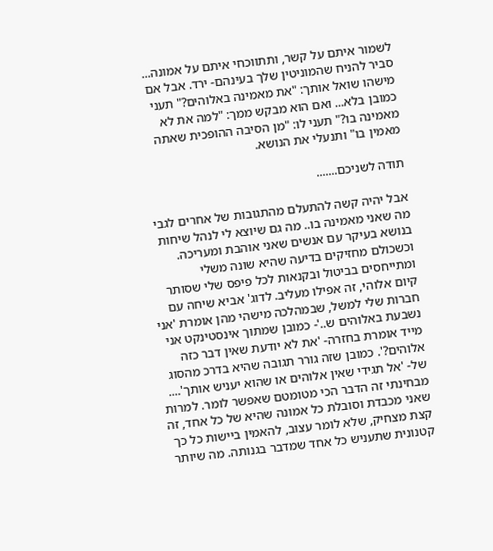לשמור איתם על קשר, ותתווכחי איתם על אמונה... סביר להניח שהמוניטין שלך בעינהם- ירד. אבל אם מישהו שואל אותך: "את מאמינה באלוהים?" תעני כמובן בלא... ואם הוא מבקש ממך: "למה את לא מאמינה בו?" תעני לו: "מן הסיבה ההופכית שאתה מאמין בו" ותנעלי את הנושא.

תודה לשניכם.......

אבל יהיה קשה להתעלם מהתגובות של אחרים לגבי מה שאני מאמינה בו.. מה גם שיוצא לי לנהל שיחות בנושא בעיקר עם אנשים שאני אוהבת ומעריכה. וכשכולם מחזיקים בדיעה שהיא שונה משלי ומתייחסים בביטול ובקנאות לכל פיפס שלי שסותר קיום אלוהי, זה אפילו מעליב. לדוג' אביא שיחה עם חברות שלי למשל, שבמהלכה מישהי מהן אומרת 'אני נשבעת באלוהים ש..'- כמובן שמתוך אינסטינקט אני מייד אומרת בחזרה- 'את לא יודעת שאין דבר כזה אלוהים?'. כמובן שזה גורר תגובה שהיא בדרכ מהסוג של- 'אל תגידי שאין אלוהים או שהוא יעניש אותך'.... מבחינתי זה הדבר הכי מטומטם שאפשר לומר. למרות שאני מכבדת וסובלת כל אמונה שהיא של כל אחד, זה קצת מצחיק, שלא לומר עצוב, להאמין ביישות כל כך קטנונית שתעניש כל אחד שמדבר בגנותה. מה שיותר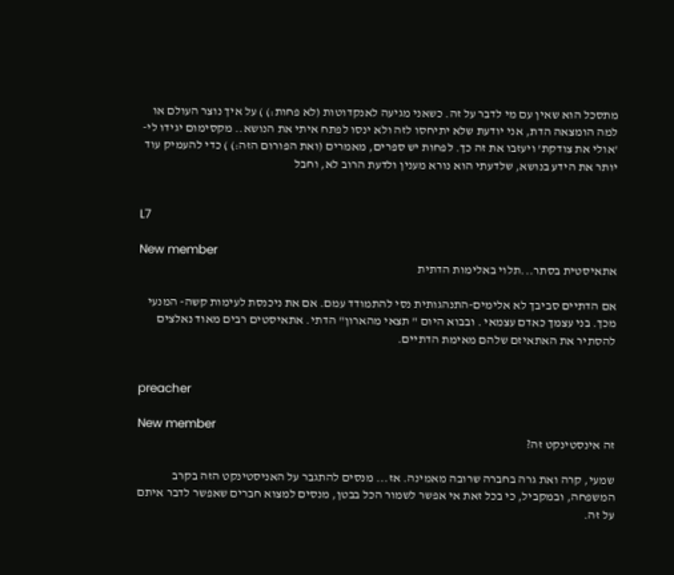מתסכל הוא שאין עם מי לדבר על זה. כשאני מגיעה לאנקדוטות (לא פחות:) ) על איך נוצר העולם או למה הומצאה הדת, אני יודעת שלא יתיחסו לזה ולא ינסו לפתח איתי את הנושא.. מקסימום יגידו לי- 'אולי את צודקת' ויעזבו את זה כך. לפחות יש ספרים, מאמרים (ואת הפורום הזה:) ) כדי להעמיק עוד יותר את הידע בנושא, שלדעתי הוא נורא מענין ולדעת הרוב לא, וחבל


L7

New member
אתאיסטית בסתר...תלוי באלימות הדתית

אם הדתיים סביבך לא אלימים-התנהגותית נסי להתמודד עמם. אם את ניכנסת לעימות קשה- המנעי מכך. בני עצמך כאדם עצמאי . ובבוא היום " תצאי מהארון" הדתי. אתאיסטים רבים מאוד נאלצים להסתיר את האתאיזם שלהם מאימת הדתיים.


preacher

New member
זה אינסטינקט זה?

שמעי, קרה ואת גרה בחברה שרובה מאמינה. אז... מנסים להתגבר על האניסטינקט הזה בקרב המשפחה, ובמקביל, כי בכל זאת אי אפשר לשמור הכל בבטן, מנסים למצוא חברים שאפשר לדבר איתם על זה.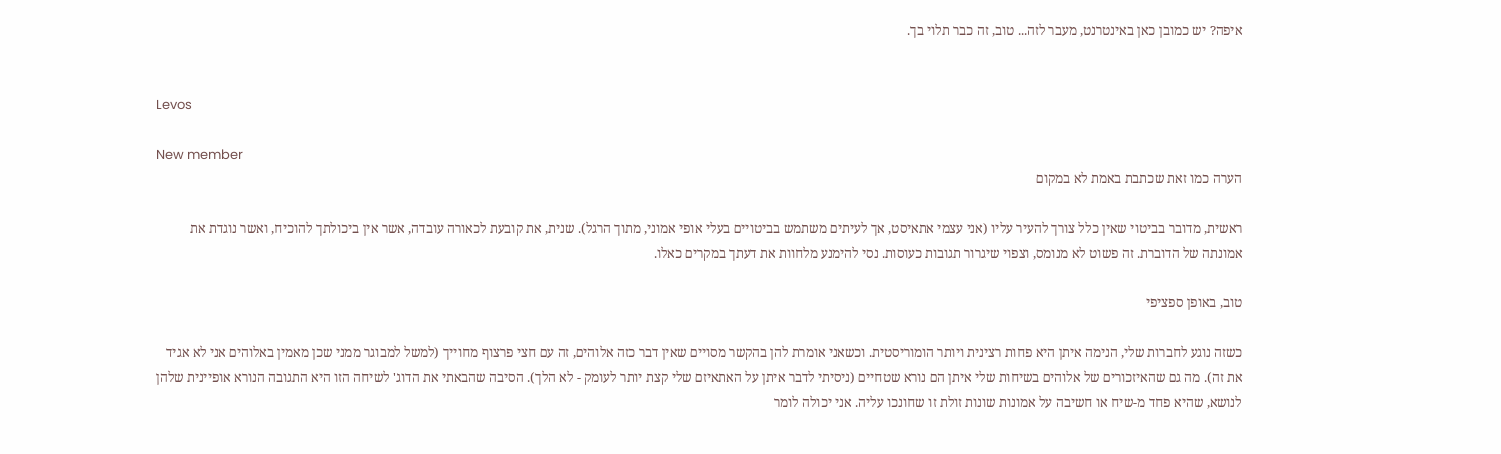איפה? יש כמובן כאן באינטרנט, מעבר לזה... טוב, זה כבר תלוי בך.


Levos

New member
הערה כמו זאת שכתבת באמת לא במקום

ראשית, מדובר בביטוי שאין כלל צורך להעיר עליו (אני עצמי אתאיסט, אך לעיתים משתמש בביטויים בעלי אופי אמוני, מתוך הרגל). שנית, את קובעת לכאורה עובדה, אשר אין ביכולתך להוכיח, ואשר נוגדת את אמונתה של הדוברת. זה פשוט לא מנומס, וצפוי שיגרור תגובות כעוסות. נסי להימנע מלחוות את דעתך במקרים כאלו.

טוב, באופן ספציפי

כשזה נוגע לחברות שלי, הנימה איתן היא פחות רצינית ויותר הומוריסטית. וכשאני אומרת להן בהקשר מסויים שאין דבר כזה אלוהים, זה עם חצי פרצוף מחוייך (למשל למבוגר ממני שכן מאמין באלוהים אני לא אגיד את זה). מה גם שהאיזכורים של אלוהים בשיחות שלי איתן הם נורא שטחיים (ניסיתי לדבר איתן על האתאיזם שלי קצת יותר לעומק - לא הלך). הסיבה שהבאתי את הדוג' לשיחה הזו היא התגובה הנורא אופיינית שלהן לנושא, שהיא פחד מ-שיח או חשיבה על אמונות שונות זולת זו שחונכו עליה. אני יכולה לומר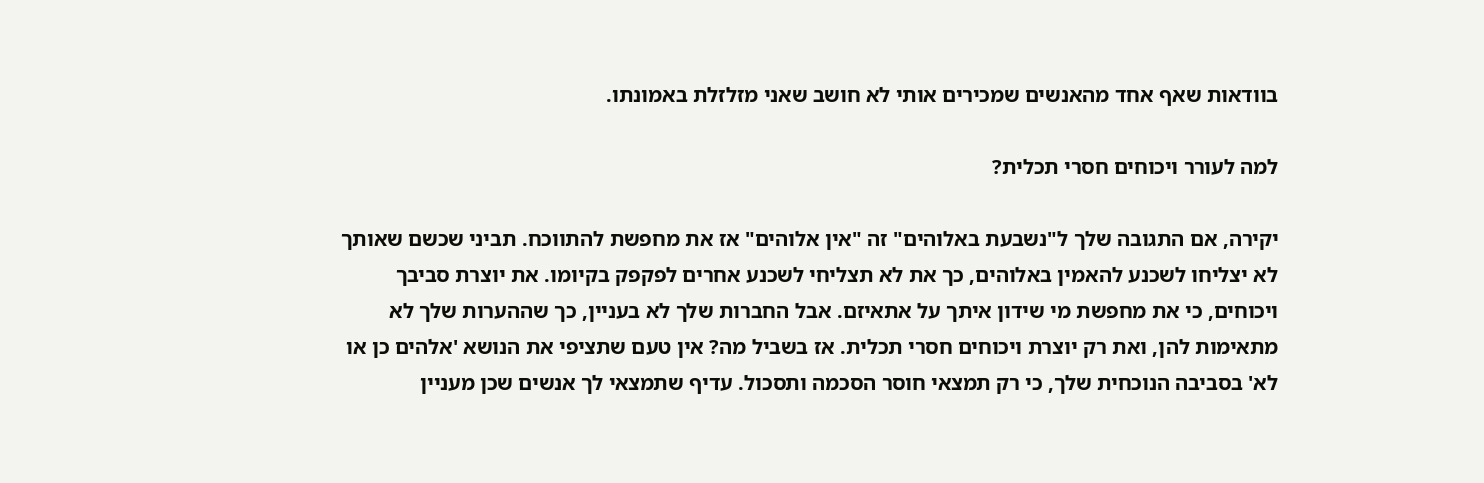בוודאות שאף אחד מהאנשים שמכירים אותי לא חושב שאני מזלזלת באמונתו.

למה לעורר ויכוחים חסרי תכלית?

יקירה, אם התגובה שלך ל"נשבעת באלוהים" זה "אין אלוהים" אז את מחפשת להתווכח. תביני שכשם שאותך לא יצליחו לשכנע להאמין באלוהים, כך את לא תצליחי לשכנע אחרים לפקפק בקיומו. את יוצרת סביבך ויכוחים, כי את מחפשת מי שידון איתך על אתאיזם. אבל החברות שלך לא בעניין, כך שההערות שלך לא מתאימות להן, ואת רק יוצרת ויכוחים חסרי תכלית. אז בשביל מה? אין טעם שתציפי את הנושא 'אלהים כן או לא' בסביבה הנוכחית שלך, כי רק תמצאי חוסר הסכמה ותסכול. עדיף שתמצאי לך אנשים שכן מעניין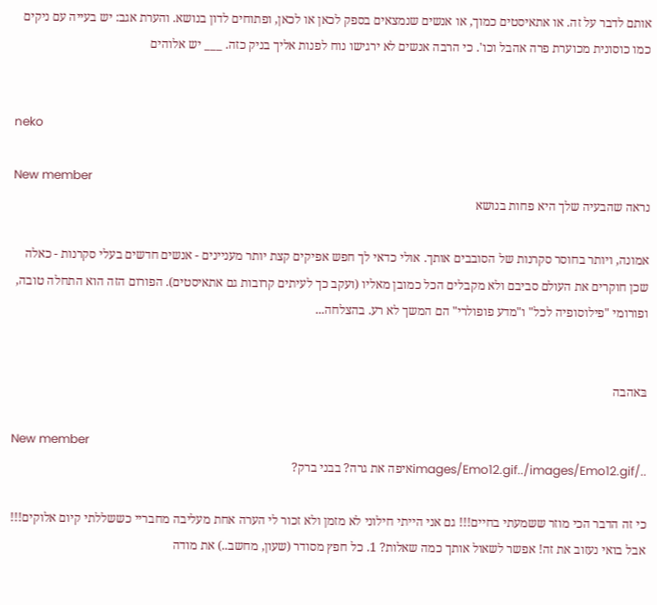אותם לדבר על זה. או אתאיסטים כמוך, או אנשים שנמצאים בספק לכאן או לכאן, ופתוחים לדון בנושא. והערת אגב: יש בעייה עם ניקים כמו כוסונית מכוערת פרה אהבל וכו'. כי הרבה אנשים לא ירגישו נוח לפנות אליך בניק כזה. ___ יש אלוהים


neko

New member
נראה שהבעיה שלך היא פחות בנושא

אמונה, ויותר בחוסר סקרנות של הסובבים אותך. אולי כדאי לך חפש אפיקים קצת יותר מעניינים - אנשים חדשים בעלי סקרנות - כאלה שכן חוקרים את העולם סביבם ולא מקבלים הכל כמובן מאליו (ועקב כך לעיתים קרובות גם אתאיסטים). הפורום הזה הוא התחלה טובה, ופורומי "פילוסופיה לכל" ו"מדע פופולרי" הם המשך לא רע. בהצלחה...


בּאהבה

New member
../images/Emo12.gif../images/Emo12.gifאיפה את גרה? בבני ברק?

כי זה הדבר הכי מוזר ששמעתי בחיים!!! גם אני הייתי חילוני לא מזמן ולא זכור לי הערה אחת מעליבה מחבריי כששללתי קיום אלוקים!!! אבל בואי נעזוב את זה! אפשר לשאול אותך כמה שאלות? 1. כל חפץ מסודר (שעון, מחשב..) את מודה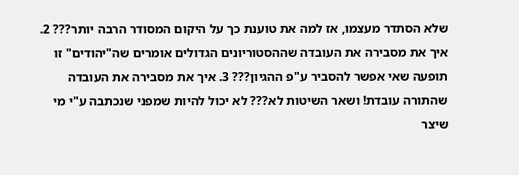שלא הסתדר מעצמו, אז למה את טוענת כך על היקום המסודר הרבה יותר??? 2. איך את מסבירה את העובדה שההסטוריונים הגדולים אומרים שה"יהודים" זו תופעה שאי אפשר להסביר ע"פ ההגיון??? 3. איך את מסבירה את העובדה שהתורה עובדת! ושאר השיטות לא??? לא יכול להיות שמפני שנכתבה ע"י מי שיצר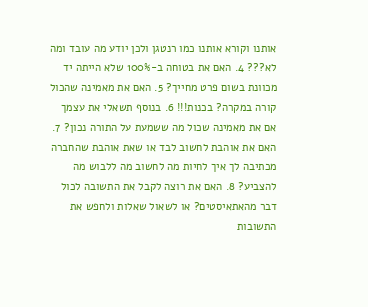אותנו וקורא אותנו כמו רנטגן ולכן יודע מה עובד ומה לא??? 4. האם את בטוחה ב-100% שלא הייתה יד מכוונת בשום פרט מחייך? 5. האם את מאמינה שהכול קורה במקרה? בכנות!!! 6. בנוסף תשאלי את עצמך אם את מאמינה שכול מה ששמעת על התורה נכון? 7. האם את אוהבת לחשוב לבד או שאת אוהבת שהחברה מכתיבה לך איך לחיות מה לחשוב מה ללבוש מה להצביע? 8. האם את רוצה לקבל את התשובה לכול דבר מהאתאיסטים? או לשאול שאלות ולחפש את התשובות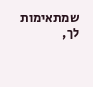שמתאימות לך,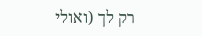רק לך (ואולי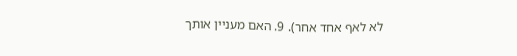לא לאף אחד אחר). 9. האם מעניין אותך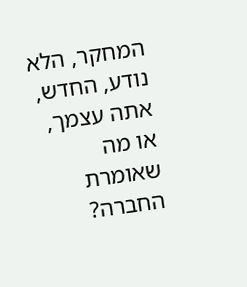המחקר, הלא נודע, החדש, אתה עצמך, או מה שאומרת החברה?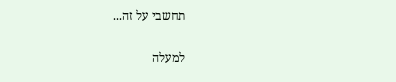תחשבי על זה...

למעלה